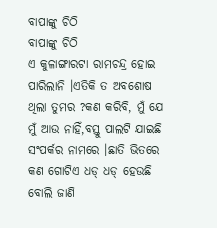ବାପାଙ୍କୁ ଚିଠି
ବାପାଙ୍କୁ ଚିଠି
ଏ କୁଳାଙ୍ଗାରଟା ରାମଚନ୍ଦ୍ର ହୋଇ ପାରିଲାନି ।ଏତିକି ତ ଅବଶୋଷ ଥିଲା ତୁମର ?କଣ କରିବି, ମୁଁ ଯେ ମୁଁ ଆଉ ନାହିଁ,ବସ୍ତୁ ପାଲଟି ଯାଇଛି ସଂପର୍କର ନାମରେ ।ଛାତି ଭିତରେ କଣ ଗୋଟିଏ ଧଡ୍ ଧଡ୍ ହେଉଛି ବୋଲି ଜାଣି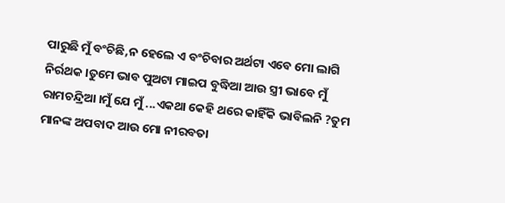ପାରୁଛି ମୁଁ ବଂଚିଛି,ନ ହେଲେ ଏ ବଂଚିବାର ଅର୍ଥଟା ଏବେ ମୋ ଲାଗି ନିର୍ରଥକ ।ତୁମେ ଭାବ ପୁଅଟା ମାଇପ ବୁଦ୍ଧିଆ ଆଉ ସ୍ତ୍ରୀ ଭାବେ ମୁଁ ରାମଚନ୍ଦ୍ରିଆ ।ମୁଁ ଯେ ମୁଁ ...ଏକଥା କେହି ଥରେ କାହିଁକି ଭାବିଲନି ?ତୁମ ମାନଙ୍କ ଅପବାଦ ଆଉ ମୋ ନୀରବତା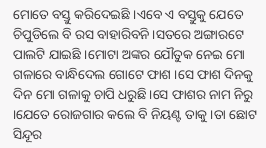ମୋତେ ବସ୍ତୁ କରିଦେଇଛି ।ଏବେ ଏ ବସ୍ତୁକୁ ଯେତେ ଚିପୁଡିଲେ ବି ରସ ବାହାରିବନି ।ସତରେ ଅଙ୍ଗାରଟେ ପାଲଟି ଯାଇଛି ।ମୋଟା ଅଙ୍କର ଯୌତୁକ ନେଇ ମୋ ଗଳାରେ ବାନ୍ଧିଦେଲ ଗୋଟେ ଫାଶ ।ସେ ଫାଶ ଦିନକୁ ଦିନ ମୋ ଗଳାକୁ ଚାପି ଧରୁଛି।ସେ ଫାଶର ନାମ ନିରୁ ।ଯେତେ ରୋଜଗାର କଲେ ବି ନିୟଣ୍ଟ ତାକୁ ।ତା ଛୋଟ ସିନ୍ଦୂର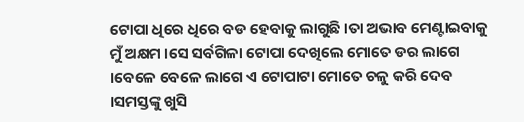ଟୋପା ଧିରେ ଧିରେ ବଡ ହେବାକୁ ଲାଗୁଛି ।ତା ଅଭାବ ମେଣ୍ଟାଇବାକୁ ମୁଁ ଅକ୍ଷମ ।ସେ ସର୍ବଗିଳା ଟୋପା ଦେଖିଲେ ମୋତେ ଡର ଲାଗେ ।ବେଳେ ବେଳେ ଲାଗେ ଏ ଟୋପାଟା ମୋତେ ଚଳୁ କରି ଦେବ ।ସମସ୍ତଙ୍କୁ ଖୁସି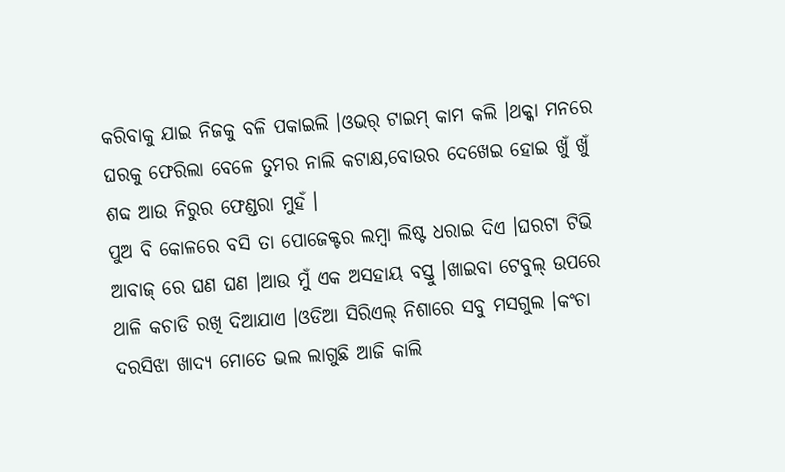କରିବାକୁ ଯାଇ ନିଜକୁ ବଳି ପକାଇଲି ।ଓଭର୍ ଟାଇମ୍ କାମ କଲି ।ଥକ୍କା ମନରେ ଘରକୁ ଫେରିଲା ବେଳେ ତୁମର ନାଲି କଟାକ୍ଷ,ବୋଉର ଦେଖେଇ ହୋଇ ଖୁଁ ଖୁଁ ଶବ୍ଦ ଆଉ ନିରୁର ଫେଣ୍ଡରା ମୁହଁ ।
ପୁଅ ବି କୋଳରେ ବସି ତା ପୋଜେକ୍ଟର ଲମ୍ବା ଲିଷ୍ଟ ଧରାଇ ଦିଏ ।ଘରଟା ଟିଭି ଆବାଜ୍ ରେ ଘଣ ଘଣ ।ଆଉ ମୁଁ ଏକ ଅସହାୟ ବସ୍ତୁ ।ଖାଇବା ଟେବୁଲ୍ ଉପରେ ଥାଳି କଚାଡି ରଖି ଦିଆଯାଏ ।ଓଡିଆ ସିରିଏଲ୍ ନିଶାରେ ସବୁ ମସଗୁଲ ।କଂଚା ଦରସିଝା ଖାଦ୍ୟ ମୋତେ ଭଲ ଲାଗୁଛି ଆଜି କାଲି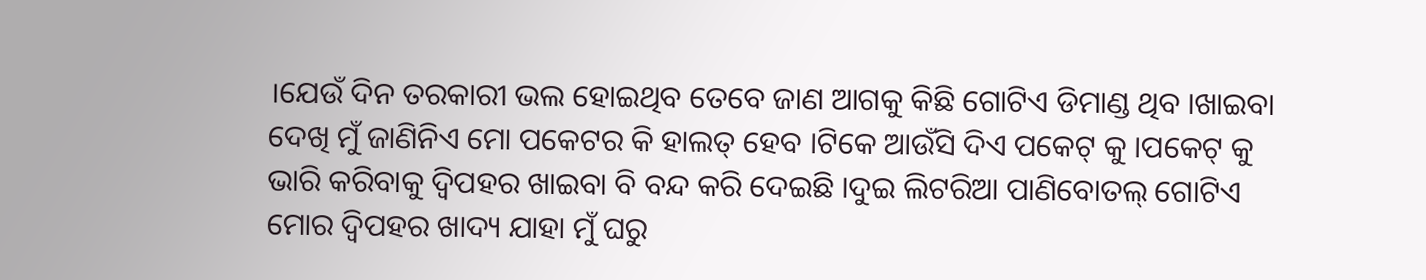।ଯେଉଁ ଦିନ ତରକାରୀ ଭଲ ହୋଇଥିବ ତେବେ ଜାଣ ଆଗକୁ କିଛି ଗୋଟିଏ ଡିମାଣ୍ଡ ଥିବ ।ଖାଇବା ଦେଖି ମୁଁ ଜାଣିନିଏ ମୋ ପକେଟର କି ହାଲତ୍ ହେବ ।ଟିକେ ଆଉଁସି ଦିଏ ପକେଟ୍ କୁ ।ପକେଟ୍ କୁ ଭାରି କରିବାକୁ ଦ୍ୱିପହର ଖାଇବା ବି ବନ୍ଦ କରି ଦେଇଛି ।ଦୁଇ ଲିଟରିଆ ପାଣିବୋତଲ୍ ଗୋଟିଏ ମୋର ଦ୍ୱିପହର ଖାଦ୍ୟ ଯାହା ମୁଁ ଘରୁ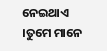ନେଇଥାଏ ।ତୁମେ ମାନେ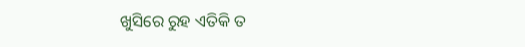ଖୁସିରେ ରୁହ ଏତିକି ତ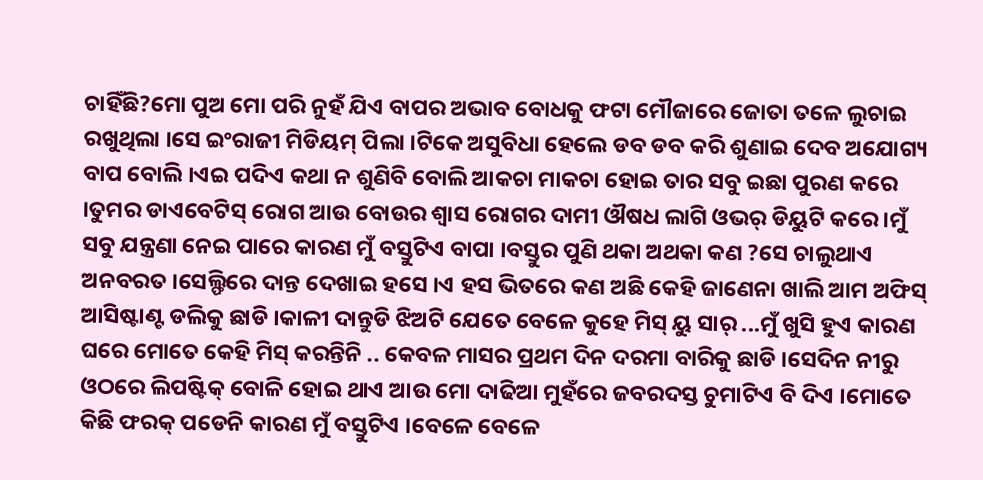ଚାହିଁଛି?ମୋ ପୁଅ ମୋ ପରି ନୁହଁ ଯିଏ ବାପର ଅଭାବ ବୋଧକୁ ଫଟା ମୌଜାରେ ଜୋତା ତଳେ ଲୁଚାଇ ରଖୁଥିଲା ।ସେ ଇଂରାଜୀ ମିଡିୟମ୍ ପିଲା ।ଟିକେ ଅସୁବିଧା ହେଲେ ଡବ ଡବ କରି ଶୁଣାଇ ଦେବ ଅଯୋଗ୍ୟ ବାପ ବୋଲି ।ଏଇ ପଦିଏ କଥା ନ ଶୁଣିବି ବୋଲି ଆକଚା ମାକଚା ହୋଇ ତାର ସବୁ ଇଛା ପୁରଣ କରେ ।ତୁମର ଡାଏବେଟିସ୍ ରୋଗ ଆଉ ବୋଉର ଶ୍ୱାସ ରୋଗର ଦାମୀ ଔଷଧ ଲାଗି ଓଭର୍ ଡିୟୁଟି କରେ ।ମୁଁ ସବୁ ଯନ୍ତ୍ରଣା ନେଇ ପାରେ କାରଣ ମୁଁ ବସ୍ତୁଟିଏ ବାପା ।ବସ୍ତୁର ପୁଣି ଥକା ଅଥକା କଣ ?ସେ ଚାଲୁଥାଏ ଅନବରତ ।ସେଲ୍ଫିରେ ଦାନ୍ତ ଦେଖାଇ ହସେ ।ଏ ହସ ଭିତରେ କଣ ଅଛି କେହି ଜାଣେନା ଖାଲି ଆମ ଅଫିସ୍ ଆସିଷ୍ଟାଣ୍ଟ ଡଲିକୁ ଛାଡି ।କାଳୀ ଦାନ୍ତୁଡି ଝିଅଟି ଯେତେ ବେଳେ କୁହେ ମିସ୍ ୟୁ ସାର୍ ...ମୁଁ ଖୁସି ହୁଏ କାରଣ ଘରେ ମୋତେ କେହି ମିସ୍ କରନ୍ତିନି .. କେବଳ ମାସର ପ୍ରଥମ ଦିନ ଦରମା ବାରିକୁ ଛାଡି ।ସେଦିନ ନୀରୁ ଓଠରେ ଲିପଷ୍ଟିକ୍ ବୋଳି ହୋଇ ଥାଏ ଆଉ ମୋ ଦାଢିଆ ମୁହଁରେ ଜବରଦସ୍ତ ଚୁମାଟିଏ ବି ଦିଏ ।ମୋତେ କିଛି ଫରକ୍ ପଡେନି କାରଣ ମୁଁ ବସ୍ତୁଟିଏ ।ବେଳେ ବେଳେ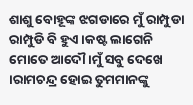ଶାଶୁ ବୋହୂଙ୍କ ଝଗଡାରେ ମୁଁ ରାମ୍ପୁଡା ରାମ୍ପୁଡି ବି ହୁଏ ।କଷ୍ଟ ଲାଗେନି ମୋତେ ଆଦୌ ।ମୁଁ ସବୁ ଦେଖେ ।ରାମଚନ୍ଦ୍ର ହୋଇ ତୁମମାନଙ୍କୁ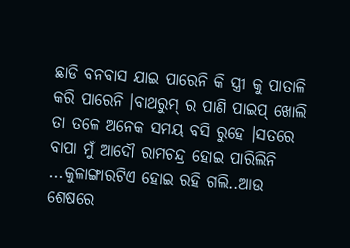ଛାଡି ବନବାସ ଯାଇ ପାରେନି କି ସ୍ତ୍ରୀ କୁ ପାତାଳି କରି ପାରେନି ।ବାଥରୁମ୍ ର ପାଣି ପାଇପ୍ ଖୋଲି ତା ତଳେ ଅନେକ ସମୟ ବସି ରୁହେ ।ସତରେ ବାପା ମୁଁ ଆଦୌ ରାମଚନ୍ଦ୍ର ହୋଇ ପାରିଲିନି ...କୁଳାଙ୍ଗାରଟିଏ ହୋଇ ରହି ଗଲି..ଆଉ ଶେଷରେ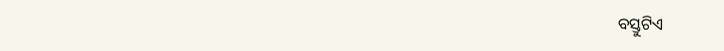ବସ୍ତୁଟିଏ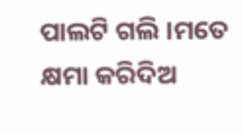ପାଲଟି ଗଲି ।ମତେ କ୍ଷମା କରିଦିଅ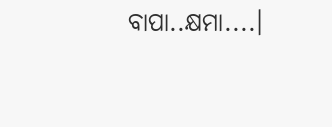ବାପା..କ୍ଷମା....।